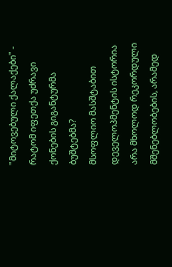"მიტოვებული ქალაქები" - რატომ იფეთქა უძრავი ქონების გიგანტურმა ბუშტებმა?
მსოფლიო მასშტაბით დეველოპმენტის ისტორია არა მხოლოდ რეკორდული მშენებლობების, არამედ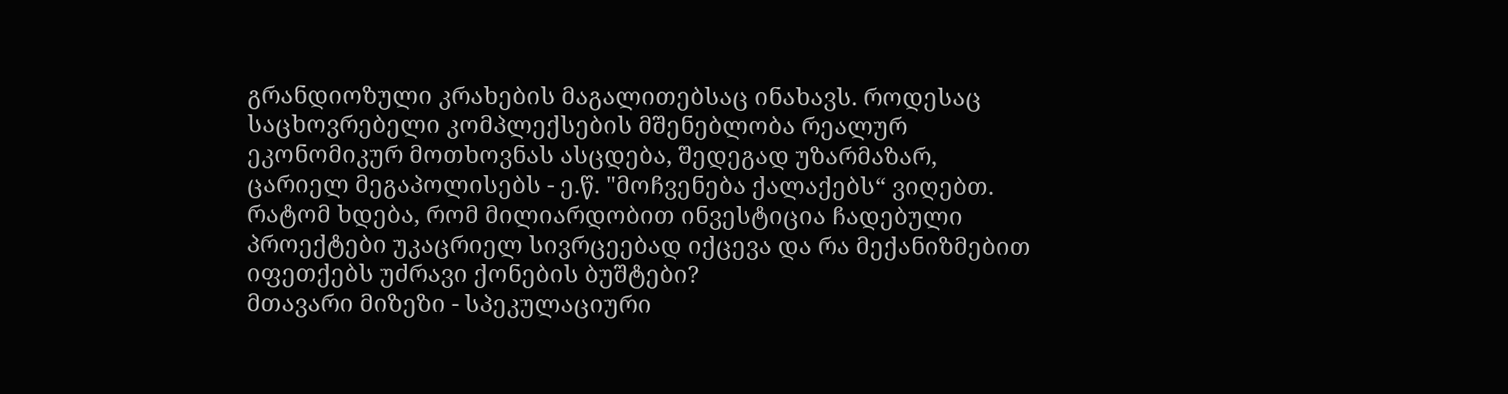გრანდიოზული კრახების მაგალითებსაც ინახავს. როდესაც საცხოვრებელი კომპლექსების მშენებლობა რეალურ ეკონომიკურ მოთხოვნას ასცდება, შედეგად უზარმაზარ, ცარიელ მეგაპოლისებს - ე.წ. "მოჩვენება ქალაქებს“ ვიღებთ.
რატომ ხდება, რომ მილიარდობით ინვესტიცია ჩადებული პროექტები უკაცრიელ სივრცეებად იქცევა და რა მექანიზმებით იფეთქებს უძრავი ქონების ბუშტები?
მთავარი მიზეზი - სპეკულაციური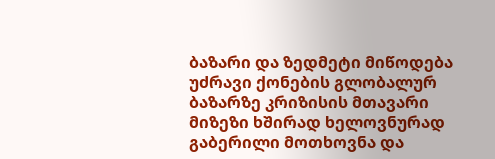ბაზარი და ზედმეტი მიწოდება
უძრავი ქონების გლობალურ ბაზარზე კრიზისის მთავარი მიზეზი ხშირად ხელოვნურად გაბერილი მოთხოვნა და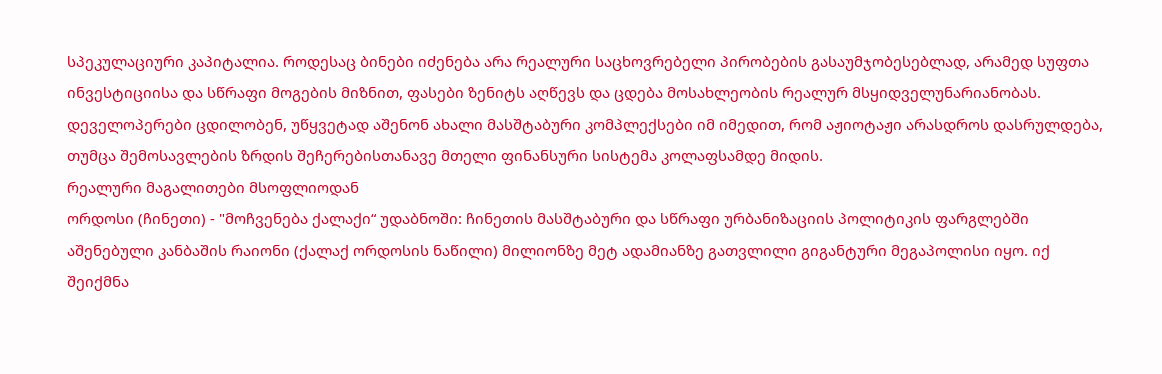სპეკულაციური კაპიტალია. როდესაც ბინები იძენება არა რეალური საცხოვრებელი პირობების გასაუმჯობესებლად, არამედ სუფთა ინვესტიციისა და სწრაფი მოგების მიზნით, ფასები ზენიტს აღწევს და ცდება მოსახლეობის რეალურ მსყიდველუნარიანობას. დეველოპერები ცდილობენ, უწყვეტად აშენონ ახალი მასშტაბური კომპლექსები იმ იმედით, რომ აჟიოტაჟი არასდროს დასრულდება, თუმცა შემოსავლების ზრდის შეჩერებისთანავე მთელი ფინანსური სისტემა კოლაფსამდე მიდის.
რეალური მაგალითები მსოფლიოდან
ორდოსი (ჩინეთი) - "მოჩვენება ქალაქი“ უდაბნოში: ჩინეთის მასშტაბური და სწრაფი ურბანიზაციის პოლიტიკის ფარგლებში აშენებული კანბაშის რაიონი (ქალაქ ორდოსის ნაწილი) მილიონზე მეტ ადამიანზე გათვლილი გიგანტური მეგაპოლისი იყო. იქ შეიქმნა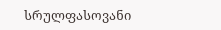სრულფასოვანი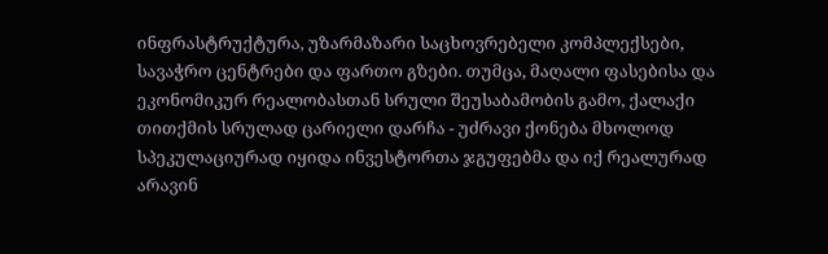ინფრასტრუქტურა, უზარმაზარი საცხოვრებელი კომპლექსები, სავაჭრო ცენტრები და ფართო გზები. თუმცა, მაღალი ფასებისა და ეკონომიკურ რეალობასთან სრული შეუსაბამობის გამო, ქალაქი თითქმის სრულად ცარიელი დარჩა - უძრავი ქონება მხოლოდ სპეკულაციურად იყიდა ინვესტორთა ჯგუფებმა და იქ რეალურად არავინ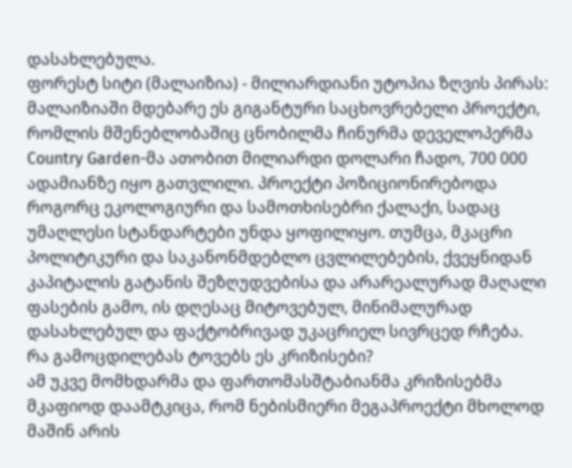დასახლებულა.
ფორესტ სიტი (მალაიზია) - მილიარდიანი უტოპია ზღვის პირას: მალაიზიაში მდებარე ეს გიგანტური საცხოვრებელი პროექტი, რომლის მშენებლობაშიც ცნობილმა ჩინურმა დეველოპერმა Country Garden-მა ათობით მილიარდი დოლარი ჩადო, 700 000 ადამიანზე იყო გათვლილი. პროექტი პოზიციონირებოდა როგორც ეკოლოგიური და სამოთხისებრი ქალაქი, სადაც უმაღლესი სტანდარტები უნდა ყოფილიყო. თუმცა, მკაცრი პოლიტიკური და საკანონმდებლო ცვლილებების, ქვეყნიდან კაპიტალის გატანის შეზღუდვებისა და არარეალურად მაღალი ფასების გამო, ის დღესაც მიტოვებულ, მინიმალურად დასახლებულ და ფაქტობრივად უკაცრიელ სივრცედ რჩება.
რა გამოცდილებას ტოვებს ეს კრიზისები?
ამ უკვე მომხდარმა და ფართომასშტაბიანმა კრიზისებმა მკაფიოდ დაამტკიცა, რომ ნებისმიერი მეგაპროექტი მხოლოდ მაშინ არის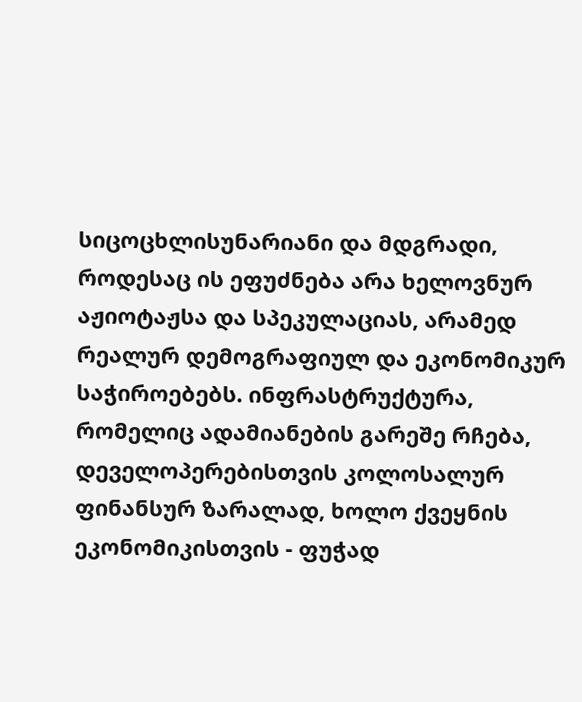სიცოცხლისუნარიანი და მდგრადი, როდესაც ის ეფუძნება არა ხელოვნურ აჟიოტაჟსა და სპეკულაციას, არამედ რეალურ დემოგრაფიულ და ეკონომიკურ საჭიროებებს. ინფრასტრუქტურა, რომელიც ადამიანების გარეშე რჩება, დეველოპერებისთვის კოლოსალურ ფინანსურ ზარალად, ხოლო ქვეყნის ეკონომიკისთვის - ფუჭად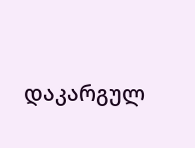დაკარგულ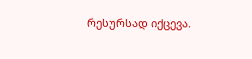რესურსად იქცევა.